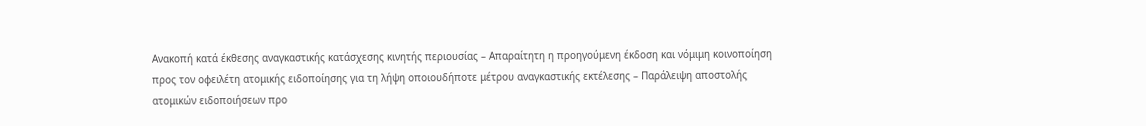Ανακοπή κατά έκθεσης αναγκαστικής κατάσχεσης κινητής περιουσίας – Απαραίτητη η προηγούμενη έκδοση και νόμιμη κοινοποίηση προς τον οφειλέτη ατομικής ειδοποίησης για τη λήψη οποιουδήποτε μέτρου αναγκαστικής εκτέλεσης – Παράλειψη αποστολής ατομικών ειδοποιήσεων προ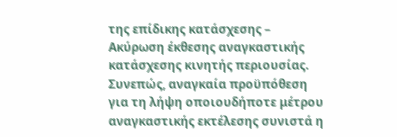της επίδικης κατάσχεσης – Ακύρωση έκθεσης αναγκαστικής κατάσχεσης κινητής περιουσίας.
Συνεπώς, αναγκαία προϋπόθεση για τη λήψη οποιουδήποτε μέτρου αναγκαστικής εκτέλεσης συνιστά η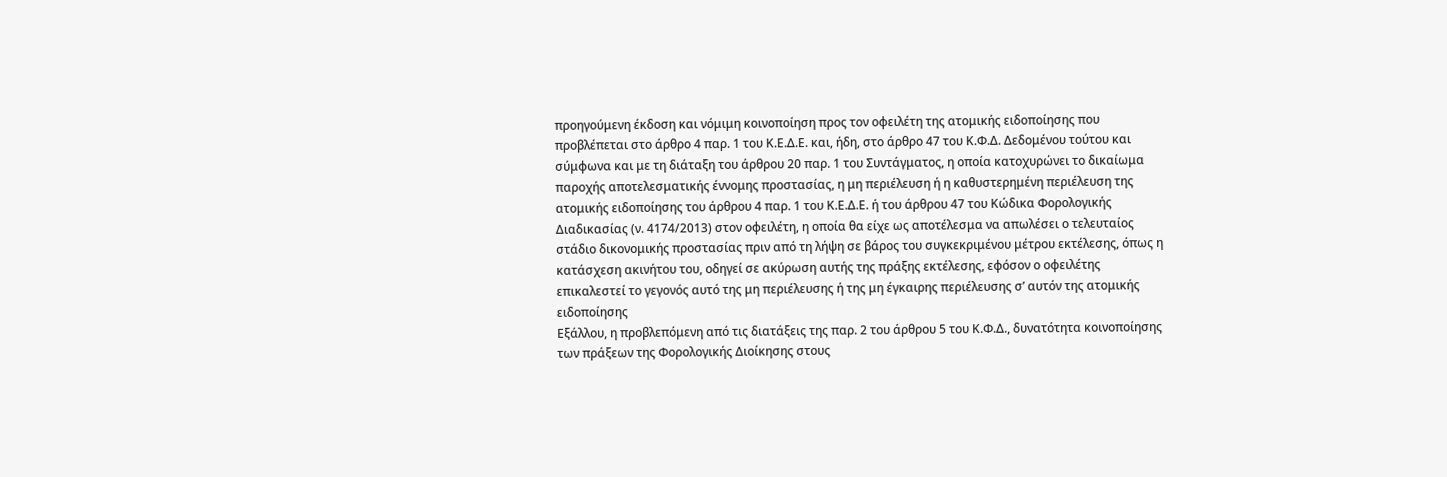προηγούμενη έκδοση και νόμιμη κοινοποίηση προς τον οφειλέτη της ατομικής ειδοποίησης που προβλέπεται στο άρθρο 4 παρ. 1 του Κ.Ε.Δ.Ε. και, ήδη, στο άρθρο 47 του Κ.Φ.Δ. Δεδομένου τούτου και σύμφωνα και με τη διάταξη του άρθρου 20 παρ. 1 του Συντάγματος, η οποία κατοχυρώνει το δικαίωμα παροχής αποτελεσματικής έννομης προστασίας, η μη περιέλευση ή η καθυστερημένη περιέλευση της ατομικής ειδοποίησης του άρθρου 4 παρ. 1 του Κ.Ε.Δ.Ε. ή του άρθρου 47 του Κώδικα Φορολογικής Διαδικασίας (ν. 4174/2013) στον οφειλέτη, η οποία θα είχε ως αποτέλεσμα να απωλέσει ο τελευταίος στάδιο δικονομικής προστασίας πριν από τη λήψη σε βάρος του συγκεκριμένου μέτρου εκτέλεσης, όπως η κατάσχεση ακινήτου του, οδηγεί σε ακύρωση αυτής της πράξης εκτέλεσης, εφόσον ο οφειλέτης επικαλεστεί το γεγονός αυτό της μη περιέλευσης ή της μη έγκαιρης περιέλευσης σ’ αυτόν της ατομικής ειδοποίησης
Εξάλλου, η προβλεπόμενη από τις διατάξεις της παρ. 2 του άρθρου 5 του Κ.Φ.Δ., δυνατότητα κοινοποίησης των πράξεων της Φορολογικής Διοίκησης στους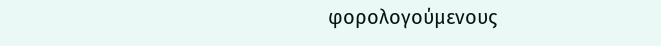φορολογούμενους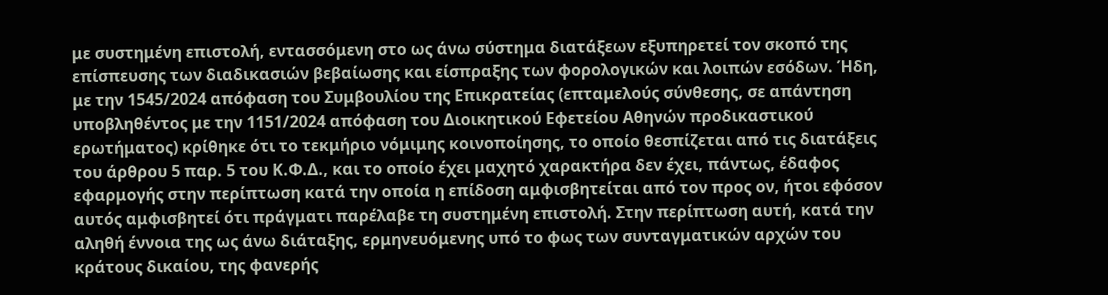με συστημένη επιστολή, εντασσόμενη στο ως άνω σύστημα διατάξεων εξυπηρετεί τον σκοπό της επίσπευσης των διαδικασιών βεβαίωσης και είσπραξης των φορολογικών και λοιπών εσόδων. Ήδη, με την 1545/2024 απόφαση του Συμβουλίου της Επικρατείας (επταμελούς σύνθεσης, σε απάντηση υποβληθέντος με την 1151/2024 απόφαση του Διοικητικού Εφετείου Αθηνών προδικαστικού ερωτήματος) κρίθηκε ότι το τεκμήριο νόμιμης κοινοποίησης, το οποίο θεσπίζεται από τις διατάξεις του άρθρου 5 παρ. 5 του Κ.Φ.Δ., και το οποίο έχει μαχητό χαρακτήρα δεν έχει, πάντως, έδαφος εφαρμογής στην περίπτωση κατά την οποία η επίδοση αμφισβητείται από τον προς ον, ήτοι εφόσον αυτός αμφισβητεί ότι πράγματι παρέλαβε τη συστημένη επιστολή. Στην περίπτωση αυτή, κατά την αληθή έννοια της ως άνω διάταξης, ερμηνευόμενης υπό το φως των συνταγματικών αρχών του κράτους δικαίου, της φανερής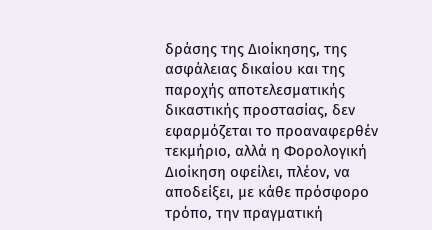δράσης της Διοίκησης, της ασφάλειας δικαίου και της παροχής αποτελεσματικής δικαστικής προστασίας, δεν εφαρμόζεται το προαναφερθέν τεκμήριο, αλλά η Φορολογική Διοίκηση οφείλει, πλέον, να αποδείξει, με κάθε πρόσφορο τρόπο, την πραγματική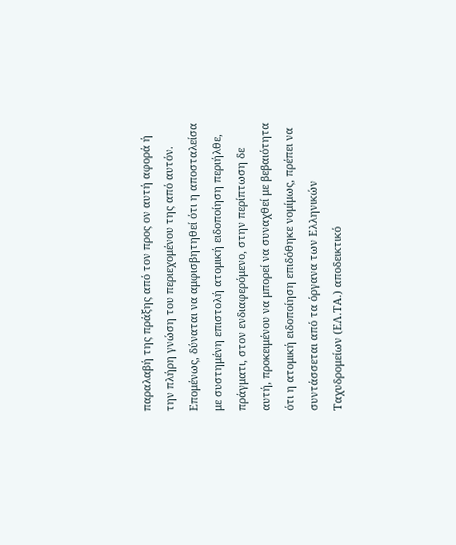παραλαβή της πράξης από τον προς ον αυτή αφορά ή την πλήρη γνώση του περιεχομένου της από αυτόν. Επομένως, δύναται να αμφισβητηθεί ότι η αποσταλείσα με συστημένη επιστολή ατομική ειδοποίηση περιήλθε, πράγματι, στον ενδιαφερόμενο, στην περίπτωση δε αυτή, προκειμένου να μπορεί να συναχθεί με βεβαιότητα ότι η ατομική ειδοποίηση επιδόθηκε νομίμως, πρέπει να συντάσσεται από τα όργανα των Ελληνικών Ταχυδρομείων (ΕΛ.ΤΑ.) αποδεικτικό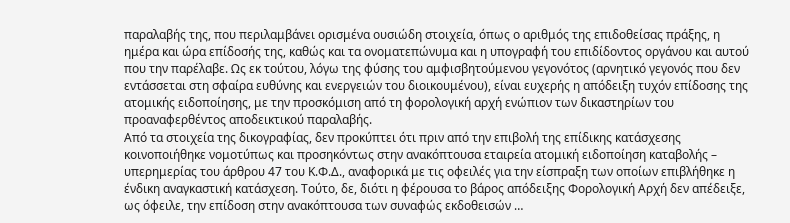παραλαβής της, που περιλαμβάνει ορισμένα ουσιώδη στοιχεία, όπως ο αριθμός της επιδοθείσας πράξης, η ημέρα και ώρα επίδοσής της, καθώς και τα ονοματεπώνυμα και η υπογραφή του επιδίδοντος οργάνου και αυτού που την παρέλαβε. Ως εκ τούτου, λόγω της φύσης του αμφισβητούμενου γεγονότος (αρνητικό γεγονός που δεν εντάσσεται στη σφαίρα ευθύνης και ενεργειών του διοικουμένου), είναι ευχερής η απόδειξη τυχόν επίδοσης της ατομικής ειδοποίησης, με την προσκόμιση από τη φορολογική αρχή ενώπιον των δικαστηρίων του προαναφερθέντος αποδεικτικού παραλαβής.
Από τα στοιχεία της δικογραφίας, δεν προκύπτει ότι πριν από την επιβολή της επίδικης κατάσχεσης κοινοποιήθηκε νομοτύπως και προσηκόντως στην ανακόπτουσα εταιρεία ατομική ειδοποίηση καταβολής – υπερημερίας του άρθρου 47 του Κ.Φ.Δ., αναφορικά με τις οφειλές για την είσπραξη των οποίων επιβλήθηκε η ένδικη αναγκαστική κατάσχεση. Τούτο, δε, διότι η φέρουσα το βάρος απόδειξης Φορολογική Αρχή δεν απέδειξε, ως όφειλε, την επίδοση στην ανακόπτουσα των συναφώς εκδοθεισών …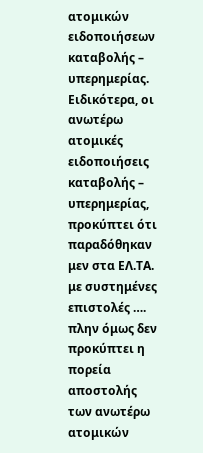ατομικών ειδοποιήσεων καταβολής – υπερημερίας. Ειδικότερα, οι ανωτέρω ατομικές ειδοποιήσεις καταβολής – υπερημερίας, προκύπτει ότι παραδόθηκαν μεν στα ΕΛ.ΤΑ. με συστημένες επιστολές …. πλην όμως δεν προκύπτει η πορεία αποστολής των ανωτέρω ατομικών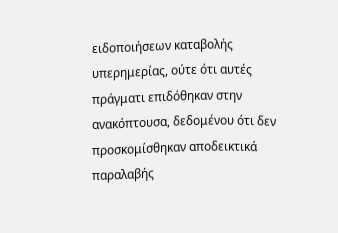ειδοποιήσεων καταβολής υπερημερίας, ούτε ότι αυτές πράγματι επιδόθηκαν στην ανακόπτουσα, δεδομένου ότι δεν προσκομίσθηκαν αποδεικτικά παραλαβής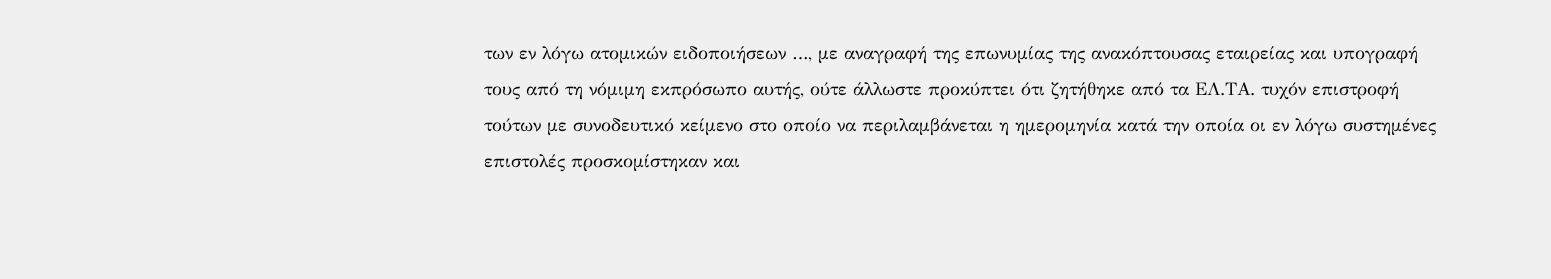των εν λόγω ατομικών ειδοποιήσεων …, με αναγραφή της επωνυμίας της ανακόπτουσας εταιρείας και υπογραφή τους από τη νόμιμη εκπρόσωπο αυτής, ούτε άλλωστε προκύπτει ότι ζητήθηκε από τα ΕΛ.ΤΑ. τυχόν επιστροφή τούτων με συνοδευτικό κείμενο στο οποίο να περιλαμβάνεται η ημερομηνία κατά την οποία οι εν λόγω συστημένες επιστολές προσκομίστηκαν και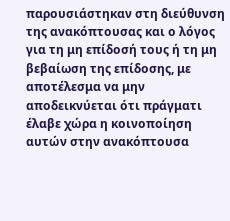παρουσιάστηκαν στη διεύθυνση της ανακόπτουσας και ο λόγος για τη μη επίδοσή τους ή τη μη βεβαίωση της επίδοσης, με αποτέλεσμα να μην αποδεικνύεται ότι πράγματι έλαβε χώρα η κοινοποίηση αυτών στην ανακόπτουσα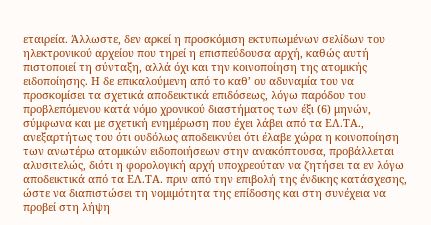εταιρεία. Άλλωστε, δεν αρκεί η προσκόμιση εκτυπωμένων σελίδων του ηλεκτρονικού αρχείου που τηρεί η επισπεύδουσα αρχή, καθώς αυτή πιστοποιεί τη σύνταξη, αλλά όχι και την κοινοποίηση της ατομικής ειδοποίησης. Η δε επικαλούμενη από το καθ’ ου αδυναμία του να προσκομίσει τα σχετικά αποδεικτικά επιδόσεως, λόγω παρόδου του προβλεπόμενου κατά νόμο χρονικού διαστήματος των έξι (6) μηνών, σύμφωνα και με σχετική ενημέρωση που έχει λάβει από τα ΕΛ.ΤΑ., ανεξαρτήτως του ότι ουδόλως αποδεικνύει ότι έλαβε χώρα η κοινοποίηση των ανωτέρω ατομικών ειδοποιήσεων στην ανακόπτουσα, προβάλλεται αλυσιτελώς, διότι η φορολογική αρχή υποχρεούταν να ζητήσει τα εν λόγω αποδεικτικά από τα ΕΛ.ΤΑ. πριν από την επιβολή της ένδικης κατάσχεσης, ώστε να διαπιστώσει τη νομιμότητα της επίδοσης και στη συνέχεια να προβεί στη λήψη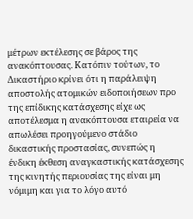μέτρων εκτέλεσης σε βάρος της ανακόπτουσας. Κατόπιν τούτων, το Δικαστήριο κρίνει ότι η παράλειψη αποστολής ατομικών ειδοποιήσεων προ της επίδικης κατάσχεσης είχε ως αποτέλεσμα η ανακόπτουσα εταιρεία να απωλέσει προηγούμενο στάδιο δικαστικής προστασίας, συνεπώς η ένδικη έκθεση αναγκαστικής κατάσχεσης της κινητής περιουσίας της είναι μη νόμιμη και για το λόγο αυτό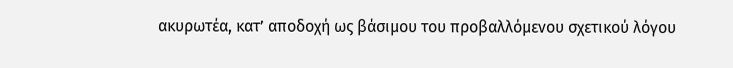ακυρωτέα, κατ’ αποδοχή ως βάσιμου του προβαλλόμενου σχετικού λόγου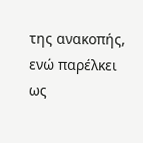της ανακοπής, ενώ παρέλκει ως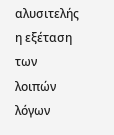αλυσιτελής η εξέταση των λοιπών λόγων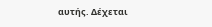αυτής. Δέχεται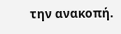την ανακοπή.